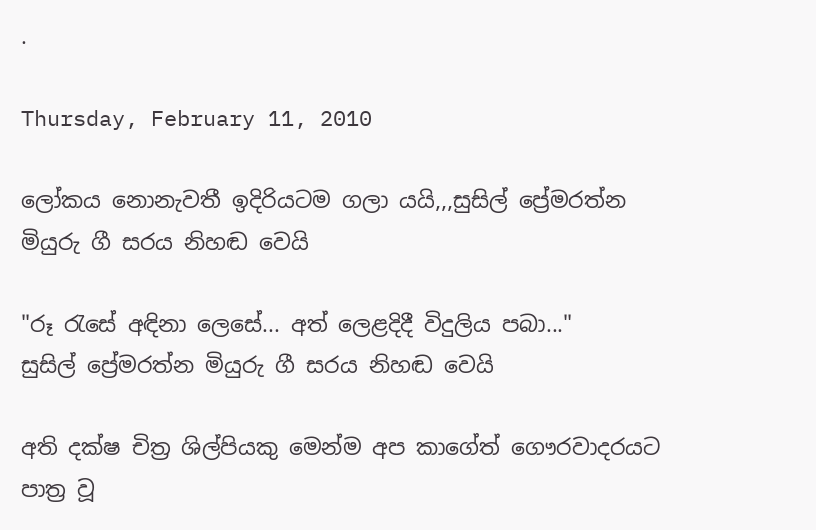.

Thursday, February 11, 2010

ලෝකය නොනැවතී ඉදිරියටම ගලා යයි,,,සුසිල් ප්‍රේමරත්න මියුරු ගී සරය නිහඬ වෙයි

"රූ රැසේ අඳිනා ලෙසේ... අත් ලෙළදිදී විදුලිය පබා..."
සුසිල් ප්‍රේමරත්න මියුරු ගී සරය නිහඬ වෙයි

අති දක්‌ෂ චිත්‍ර ශිල්පියකු මෙන්ම අප කාගේත් ගෞරවාදරයට පාත්‍ර වූ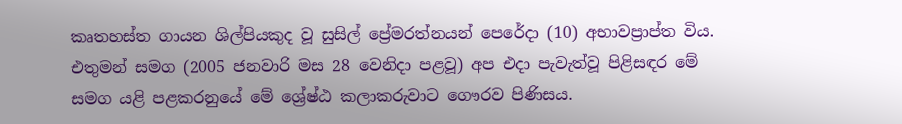කෘතහස්‌ත ගායන ශිල්පියකුද වූ සුසිල් ප්‍රේමරත්නයන් පෙරේදා (10) අභාවප්‍රාප්ත විය. එතුමන් සමග (2005 ජනවාරි මස 28 වෙනිදා පළවූ) අප එදා පැවැත්වූ පිළිසඳර මේ සමග යළි පළකරනුයේ මේ ශ්‍රේෂ්ඨ කලාකරුවාට ගෞරව පිණිසය.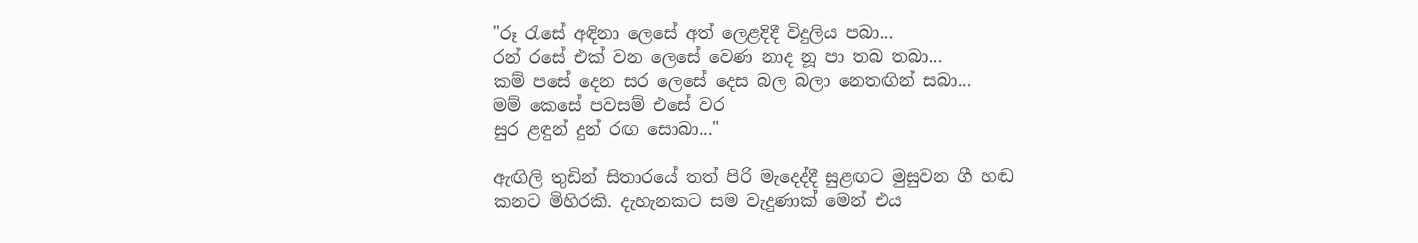"රූ රැසේ අඳිනා ලෙසේ අත් ලෙළදිදී විදුලිය පබා...
රන් රසේ එක්‌ වන ලෙසේ වෙණ නාද නූ පා තබ තබා...
කම් පසේ දෙන සර ලෙසේ දෙස බල බලා නෙතඟින් සබා...
මම් කෙසේ පවසම් එසේ වර
සුර ළඳුන් දුන් රඟ සොබා..."

ඇඟිලි තුඩින් සිතාරයේ තත් පිරි මැදෙද්දී සුළඟට මුසුවන ගී හඬ කනට මිහිරකි. දැහැනකට සම වැදුණාක්‌ මෙන් එය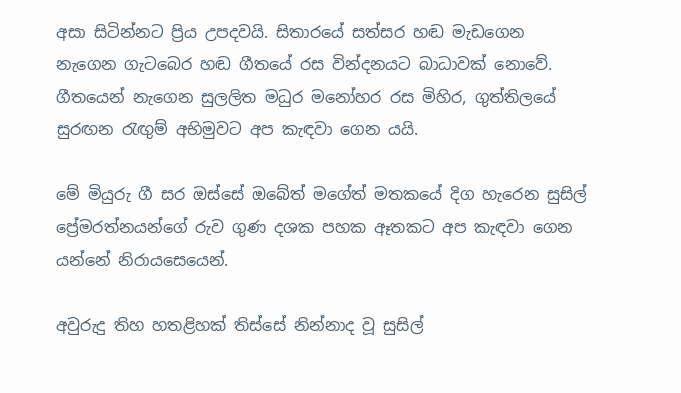අසා සිටින්නට ප්‍රිය උපදවයි. සිතාරයේ සත්සර හඬ මැඩගෙන නැගෙන ගැටබෙර හඬ ගීතයේ රස වින්දනයට බාධාවක්‌ නොවේ. ගීතයෙන් නැගෙන සුලලිත මධුර මනෝහර රස මිහිර, ගුත්තිලයේ සුරඟන රැඟුම් අභිමුවට අප කැඳවා ගෙන යයි.

මේ මියුරු ගී සර ඔස්‌සේ ඔබේත් මගේත් මතකයේ දිග හැරෙන සුසිල් ප්‍රේමරත්නයන්ගේ රුව ගුණ දශක පහක ඈතකට අප කැඳවා ගෙන යන්නේ නිරායසෙයෙන්.

අවුරුදු තිහ හතළිහක්‌ තිස්‌සේ නින්නාද වූ සුසිල්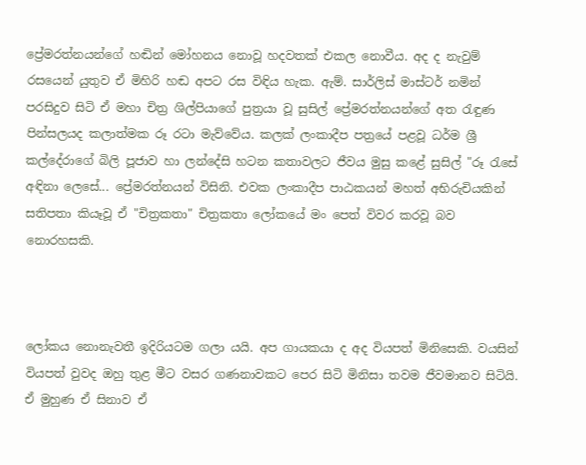ප්‍රේමරත්නයන්ගේ හඬින් මෝහනය නොවූ හදවතක්‌ එකල නොවීය. අද ද නැවුම් රසයෙන් යුතුව ඒ මිහිරි හඬ අපට රස විඳිය හැක. ඇම්. සාර්ලිස්‌ මාස්‌ටර් නමින් පරසිදුව සිටි ඒ මහා චිත්‍ර ශිල්පියාගේ පුත්‍රයා වූ සුසිල් ප්‍රේමරත්නයන්ගේ අත රැඳුණ පින්සලයද කලාත්මක රූ රටා මැව්වේය. කලක්‌ ලංකාදීප පත්‍රයේ පළවූ ධර්ම ශ්‍රී කල්දේරාගේ බිලි පූජාව හා ලන්දේසි හටන කතාවලට ජීවය මුසු කළේ සුසිල් "රූ රැසේ අඳිනා ලෙසේ... ප්‍රේමරත්නයන් විසිනි. එවක ලංකාදීප පාඨකයන් මහත් අභිරුචියකින් සතිපතා කියෑවූ ඒ "චිත්‍රකතා" චිත්‍රකතා ලෝකයේ මං පෙත් විවර කරවූ බව නොරහසකි.



ලෝකය නොනැවතී ඉදිරියටම ගලා යයි. අප ගායකයා ද අද වියපත් මිනිසෙකි. වයසින් වියපත් වුවද ඔහු තුළ මීට වසර ගණනාවකට පෙර සිටි මිනිසා තවම ජීවමානව සිටියි. ඒ මුහුණ ඒ සිනාව ඒ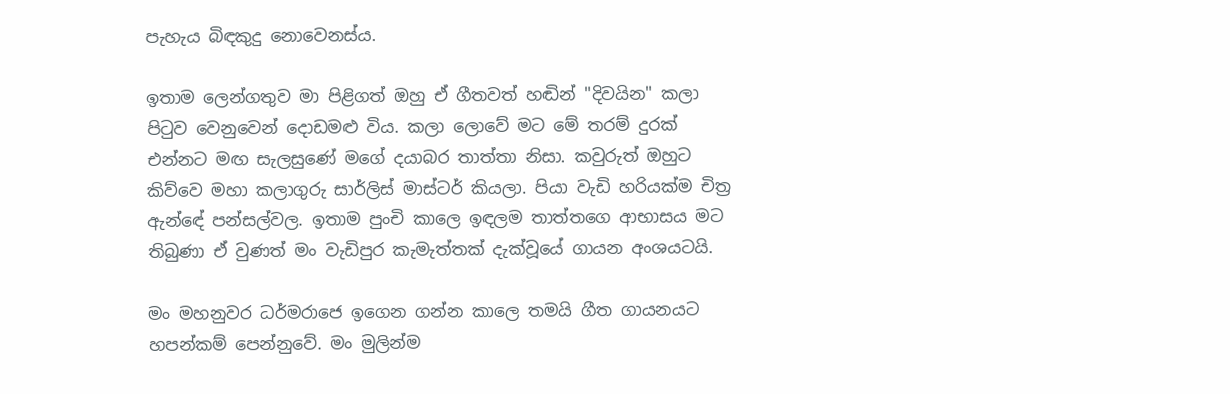පැහැය බිඳකුදු නොවෙනස්‌ය.

ඉතාම ලෙන්ගතුව මා පිළිගත් ඔහු ඒ ගීතවත් හඬින් "දිවයින" කලා පිටුව වෙනුවෙන් දොඩමළු විය. කලා ලොවේ මට මේ තරම් දුරක්‌ එන්නට මඟ සැලසුණේ මගේ දයාබර තාත්තා නිසා. කවුරුත් ඔහුට කිව්වෙ මහා කලාගුරු සාර්ලිස්‌ මාස්‌ටර් කියලා. පියා වැඩි හරියක්‌ම චිත්‍ර ඇන්ඳේ පන්සල්වල. ඉතාම පුංචි කාලෙ ඉඳලම තාත්තගෙ ආභාසය මට තිබුණා ඒ වුණත් මං වැඩිපුර කැමැත්තක්‌ දැක්‌වූයේ ගායන අංශයටයි.

මං මහනුවර ධර්මරාජෙ ඉගෙන ගන්න කාලෙ තමයි ගීත ගායනයට හපන්කම් පෙන්නුවේ. මං මුලින්ම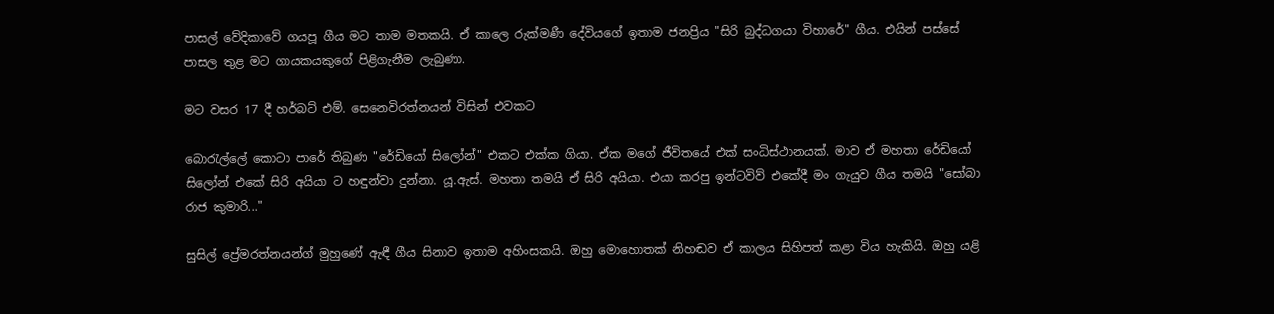පාසල් වේදිකාවේ ගයපූ ගීය මට තාම මතකයි. ඒ කාලෙ රුක්‌මණී දේවියගේ ඉතාම ජනප්‍රිය "සිරි බුද්ධගයා විහාරේ" ගීය. එයින් පස්‌සේ පාසල තුළ මට ගායකයකුගේ පිළිගැනීම ලැබුණා.

මට වසර 17 දී හර්බට්‌ එම්. සෙනෙවිරත්නයන් විසින් එවකට

බොරැල්ලේ කොටා පාරේ තිබුණ "රේඩියෝ සිලෝන්" එකට එක්‌ක ගියා. ඒක මගේ ජීවිතයේ එක්‌ සංධිස්‌ථානයක්‌. මාව ඒ මහතා රේඩියෝ සිලෝන් එකේ සිරි අයියා ට හඳුන්වා දුන්නා. යූ.ඇස්‌. මහතා තමයි ඒ සිරි අයියා. එයා කරපු ඉන්ටවිව් එකේදී මං ගැයුව ගීය තමයි "සෝබා රාජ කුමාරි..."

සුසිල් ප්‍රේමරත්නයන්ග් මුහුණේ ඇඳී ගීය සිනාව ඉතාම අහිංසකයි. ඔහු මොහොතක්‌ නිහඬව ඒ කාලය සිහිපත් කළා විය හැකියි. ඔහු යළි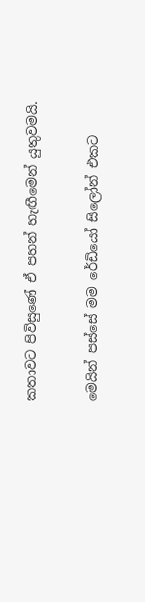කතාවට පිවිසුණේ ඒ පහන් හැඟීමෙන් යුතුවමයි.

මෙයින් පස්‌සේ මම රේඩියෝ සිලෝන් එකට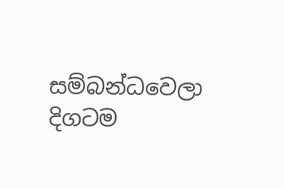සම්බන්ධවෙලා දිගටම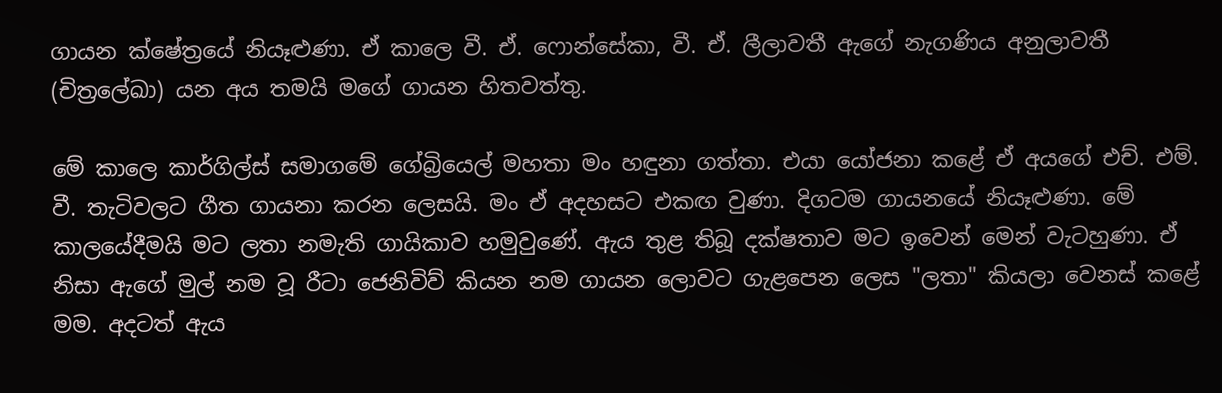ගායන ක්‌ෂේත්‍රයේ නියෑළුණා. ඒ කාලෙ වී. ඒ. ෆොන්සේකා, වී. ඒ. ලීලාවතී ඇගේ නැගණිය අනුලාවතී (චිත්‍රලේඛා) යන අය තමයි මගේ ගායන හිතවත්තු.

මේ කාලෙ කාර්ගිල්ස්‌ සමාගමේ ගේබ්‍රියෙල් මහතා මං හඳුනා ගත්තා. එයා යෝජනා කළේ ඒ අයගේ එච්. එම්. වී. තැටිවලට ගීත ගායනා කරන ලෙසයි. මං ඒ අදහසට එකඟ වුණා. දිගටම ගායනයේ නියෑළුණා. මේ කාලයේදීමයි මට ලතා නමැති ගායිකාව හමුවුණේ. ඇය තුළ තිබූ දක්‌ෂතාව මට ඉවෙන් මෙන් වැටහුණා. ඒ නිසා ඇගේ මුල් නම වූ රීටා ජෙනිවිව් කියන නම ගායන ලොවට ගැළපෙන ලෙස "ලතා" කියලා වෙනස්‌ කළේ මම. අදටත් ඇය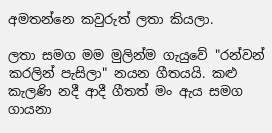අමතන්නෙ කවුරුත් ලතා කියලා.

ලතා සමග මම මුලින්ම ගැයුවේ "රන්වන් කරලින් පැසිලා" නයන ගීතයයි. කළු කැලණි නදී ආදී ගීතත් මං ඇය සමග ගායනා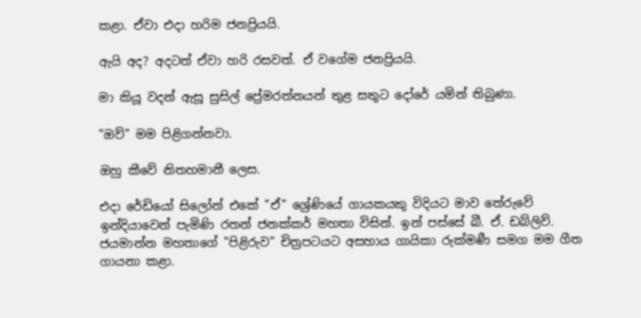කළා. ඒවා එදා හරිම ජනප්‍රියයි.

ඇයි අද? අදටත් ඒවා හරි රසවත්. ඒ වගේම ජනප්‍රියයි.

මා කියූ වදන් ඇසූ සුසිල් ප්‍රේමරත්නයන් තුළ සතුට දෝරේ යමින් තිබුණා.

"ඔව්" මම පිළිගන්නවා.

ඔහු කීවේ නිතහමානී ලෙස.

එදා රේඩියෝ සිලෝන් එකේ "ඒ" ශ්‍රේණියේ ගායකයකු විදියට මාව තේරුවේ ඉන්දියාවෙන් පැමිණි රතන් ජනක්‌කර් මහතා විසින්. ඉන් පස්‌සේ බී. ඒ. ඩබ්ලිව්. ජයමාන්න මහතාගේ "පිළිරුව" චිත්‍රපටයට අසහාය ගායිකා රුක්‌මණී සමග මම ගීත ගායනා කළා.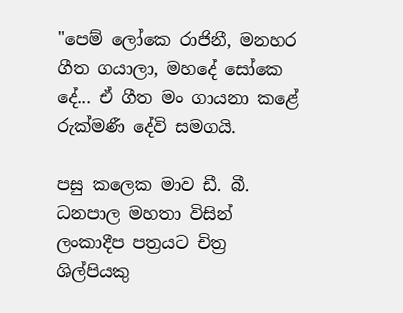"පෙම් ලෝකෙ රාජිනී, මනහර ගීත ගයාලා, මහදේ සෝකෙ දේ... ඒ ගීත මං ගායනා කළේ රුක්‌මණී දේවි සමගයි.

පසු කලෙක මාව ඩී. බී. ධනපාල මහතා විසින් ලංකාදීප පත්‍රයට චිත්‍ර ශිල්පියකු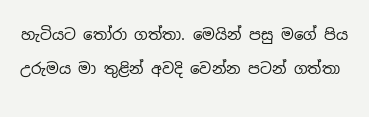හැටියට තෝරා ගත්තා. මෙයින් පසු මගේ පිය උරුමය මා තුළින් අවදි වෙන්න පටන් ගත්තා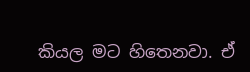කියල මට හිතෙනවා. ඒ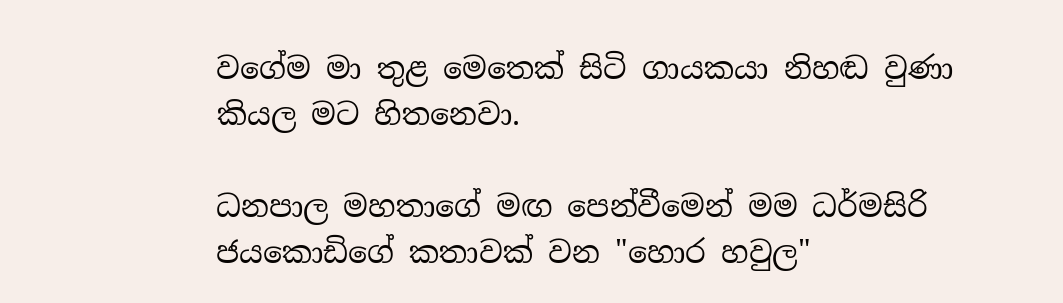වගේම මා තුළ මෙතෙක්‌ සිටි ගායකයා නිහඬ වුණා කියල මට හිතනෙවා.

ධනපාල මහතාගේ මඟ පෙන්වීමෙන් මම ධර්මසිරි ජයකොඩිගේ කතාවක්‌ වන "හොර හවුල"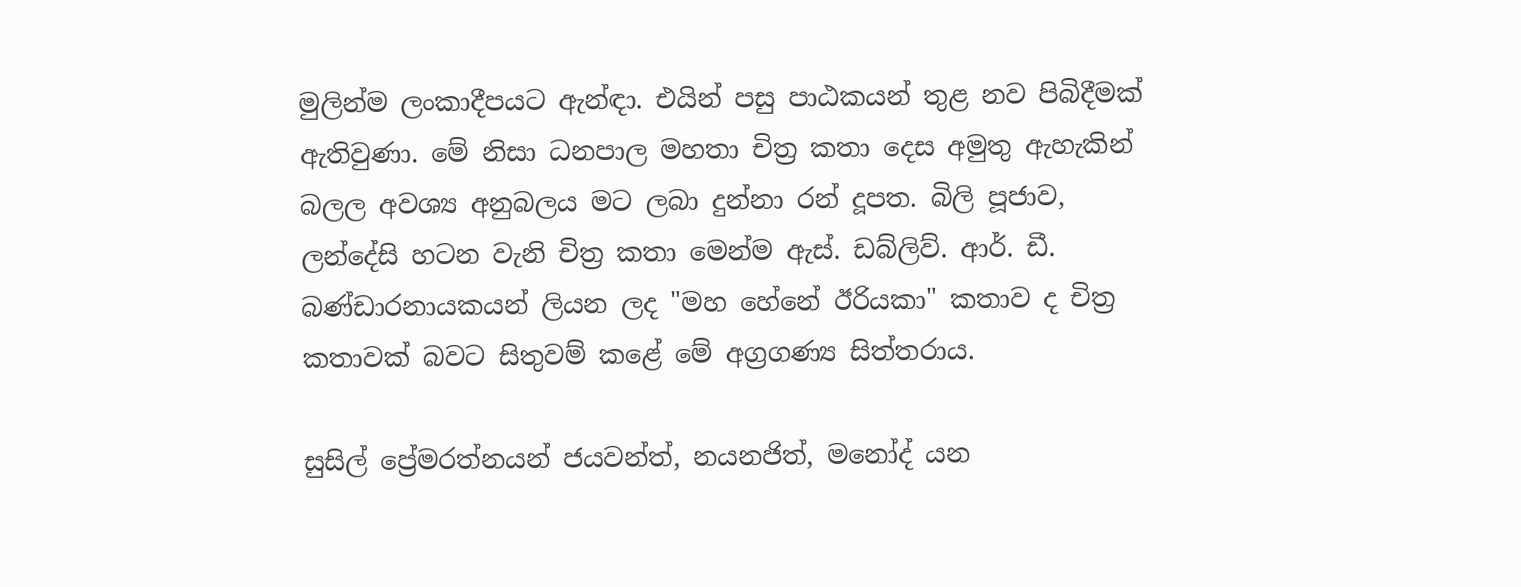මුලින්ම ලංකාදීපයට ඇන්ඳා. එයින් පසු පාඨකයන් තුළ නව පිබිදීමක්‌ ඇතිවුණා. මේ නිසා ධනපාල මහතා චිත්‍ර කතා දෙස අමුතු ඇහැකින් බලල අවශ්‍ය අනුබලය මට ලබා දුන්නා රන් දූපත. බිලි පූජාව, ලන්දේසි හටන වැනි චිත්‍ර කතා මෙන්ම ඇස්‌. ඩබ්ලිව්. ආර්. ඩී. බණ්‌ඩාරනායකයන් ලියන ලද "මහ හේනේ ඊරියකා" කතාව ද චිත්‍ර කතාවක්‌ බවට සිතුවම් කළේ මේ අග්‍රගණ්‍ය සිත්තරාය.

සුසිල් ප්‍රේමරත්නයන් ජයවන්ත්, නයනජිත්, මනෝද් යන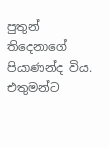පුතුන් තිදෙනාගේ පියාණන්ද විය. එතුමන්ට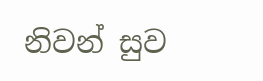නිවන් සුව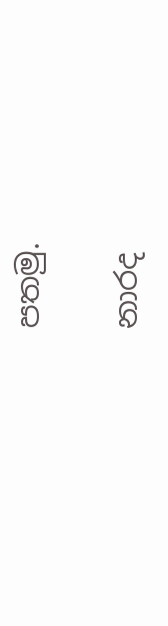පතමු.

නාරද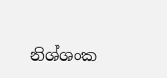නිශ්ශංක